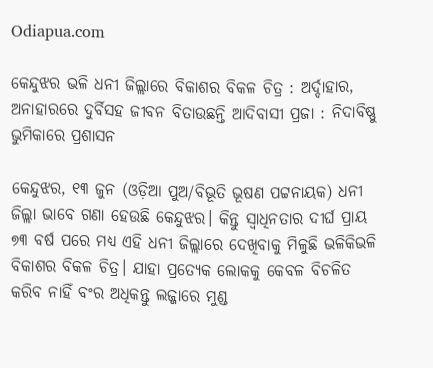Odiapua.com

କେନ୍ଦୁଝର ଭଳି ଧନୀ ଜିଲ୍ଲାରେ ବିକାଶର ବିକଳ ଚିତ୍ର : ଅର୍ଦ୍ଦାହାର, ଅନାହାରରେ ଦୁର୍ବିସହ ଜୀବନ ବିତାଉଛନ୍ତି ଆଦିବାସୀ ପ୍ରଜା : ନିଦାବିଷ୍ଣୁ ଭୁମିକାରେ ପ୍ରଶାସନ

କେନ୍ଦୁଝର, ୧୩ ଜୁନ (ଓଡ଼ିଆ ପୁଅ/ବିଭୂତି ଭୂଷଣ ପଟ୍ଟନାୟକ) ଧନୀ ଜିଲ୍ଲା ଭାବେ ଗଣା ହେଉଛି କେନ୍ଦୁଝର। କିନ୍ତୁ ସ୍ୱାଧିନତାର ଦୀର୍ଘ ପ୍ରାୟ ୭୩ ବର୍ଷ ପରେ ମଧ୍ୟ ଏହି ଧନୀ ଜିଲ୍ଲାରେ ଦେଖିବାକୁ ମିଳୁଛି ଭଳିକିଭଳି ବିକାଶର ବିକଳ ଚିତ୍ର। ଯାହା ପ୍ରତ୍ୟେକ ଲୋକକୁ କେବଳ ବିଚଳିତ କରିବ ନାହିଁ ବଂର ଅଧିକନ୍ତୁ ଲଜ୍ଜାରେ ମୁଣ୍ଡ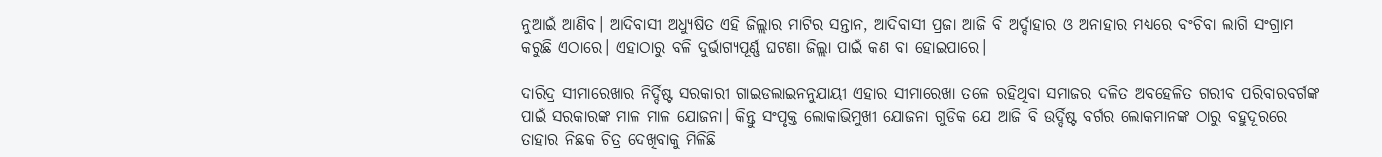ନୁଆଇଁ ଆଣିବ। ଆଦିବାସୀ ଅଧ୍ୟୁଷିତ ଏହି ଜିଲ୍ଲାର ମାଟିର ସନ୍ତାନ, ଆଦିବାସୀ ପ୍ରଜା ଆଜି ବି ଅର୍ଦ୍ଦାହାର ଓ ଅନାହାର ମଧ୍ୟରେ ବଂଚିବା ଲାଗି ସଂଗ୍ରାମ କରୁଛି ଏଠାରେ। ଏହାଠାରୁ ବଳି ଦୁର୍ଭାଗ୍ୟପୂର୍ଣ୍ଣ ଘଟଣା ଜିଲ୍ଲା ପାଇଁ କଣ ବା ହୋଇପାରେ।

ଦାରିଦ୍ର ସୀମାରେଖାର ନିର୍ଦ୍ଦିଷ୍ଟ ସରକାରୀ ଗାଇଡଲାଇନନୁଯାୟୀ ଏହାର ସୀମାରେଖା ତଳେ ରହିଥିବା ସମାଜର ଦଳିତ ଅବହେଳିତ ଗରୀବ ପରିବାରବର୍ଗଙ୍କ ପାଇଁ ସରକାରଙ୍କ ମାଳ ମାଳ ଯୋଜନା। କିନ୍ତୁ ସଂପୃକ୍ତ ଲୋକାଭିମୁଖୀ ଯୋଜନା ଗୁଡିକ ଯେ ଆଜି ବି ଉର୍ଦ୍ଦିଷ୍ଟ ବର୍ଗର ଲୋକମାନଙ୍କ ଠାରୁ ବହୁଦୂରରେ ତାହାର ନିଛକ ଚିତ୍ର ଦେଖିବାକୁ ମିଳିଛି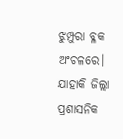ଝୁମ୍ପୁରା ବ୍ଳକ ଅଂଚଳରେ। ଯାହାକି ଜିଲ୍ଲା ପ୍ରଶାସନିକ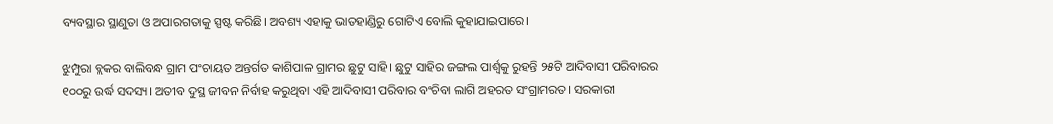ବ୍ୟବସ୍ଥାର ସ୍ଥାଣୁତା ଓ ଅପାରଗତାକୁ ସ୍ପଷ୍ଟ କରିଛି। ଅବଶ୍ୟ ଏହାକୁ ଭାତହାଣ୍ଡିରୁ ଗୋଟିଏ ବୋଲି କୁହାଯାଇପାରେ।

ଝୁମ୍ପୁରା ବ୍ଲକର ବାଲିବନ୍ଧ ଗ୍ରାମ ପଂଚାୟତ ଅନ୍ତର୍ଗତ କାଶିପାଳ ଗ୍ରାମର ଛୁଟୁ ସାହି। ଛୁଟୁ ସାହିର ଜଙ୍ଗଲ ପାର୍ଶ୍ୱକୁ ରୁହନ୍ତି ୨୫ଟି ଆଦିବାସୀ ପରିବାରର ୧୦୦ରୁ ଉର୍ଦ୍ଧ ସଦସ୍ୟ। ଅତୀବ ଦୁସ୍ଥ ଜୀବନ ନିର୍ବାହ କରୁଥିବା ଏହି ଆଦିବାସୀ ପରିବାର ବଂଚିବା ଲାଗି ଅହରତ ସଂଗ୍ରାମରତ। ସରକାରୀ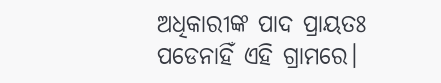ଅଧିକାରୀଙ୍କ ପାଦ ପ୍ରାୟତଃ ପଡେନାହିଁ ଏହି ଗ୍ରାମରେ।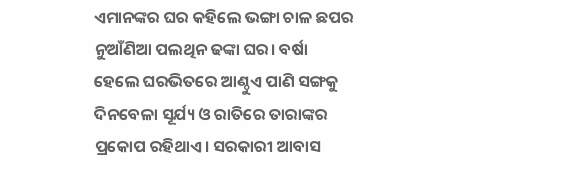ଏମାନଙ୍କର ଘର କହିଲେ ଭଙ୍ଗା ଚାଳ ଛପର ନୁଆଁଣିଆ ପଲଥିନ ଢଙ୍କା ଘର। ବର୍ଷା ହେଲେ ଘରଭିତରେ ଆଣ୍ଠୁଏ ପାଣି ସଙ୍ଗକୁ ଦିନବେଳା ସୂର୍ଯ୍ୟ ଓ ରାତିରେ ତାରାଙ୍କର ପ୍ରକୋପ ରହିଥାଏ। ସରକାରୀ ଆବାସ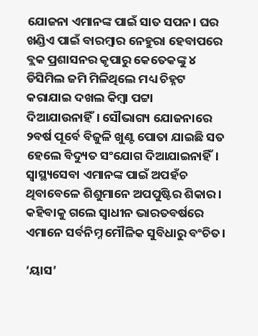ଯୋଜନା ଏମାନଙ୍କ ପାଇଁ ସାତ ସପନ। ଘର ଖଣ୍ଡିଏ ପାଇଁ ବାରମ୍ବାର ନେହୁରା ହେବାପରେ ବ୍ଲକ ପ୍ରଶାସନର କୃପାରୁ କେତେକଙ୍କୁ ୪ ଡିସିମିଲ ଜମି ମିଳିଥିଲେ ମଧ୍ୟ ଚିହ୍ନଟ କରାଯାଇ ଦଖଲ କିମ୍ବା ପଟ୍ଟା ଦିଆଯାଉନାହିଁ। ସୌଭାଗ୍ୟ ଯୋଜନାରେ ୨ବର୍ଷ ପୂର୍ବେ ବିଜୁଳି ଖୁଣ୍ଟ ପୋତା ଯାଇଛି ସତ ହେଲେ ବିଦ୍ୟୁତ ସଂଯୋଗ ଦିଆଯାଇନାହିଁ। ସ୍ୱାସ୍ଥ୍ୟସେବା ଏମାନଙ୍କ ପାଇଁ ଅପହଁଚ ଥିବାବେଳେ ଶିଶୁମାନେ ଅପପୁଷ୍ଟିର ଶିକାର। କହିବାକୁ ଗଲେ ସ୍ୱାଧୀନ ଭାରତବର୍ଷରେ ଏମାନେ ସର୍ବନିମ୍ନ ମୌଳିକ ସୁବିଧାରୁ ବଂଚିତ।

‘ୟାସ’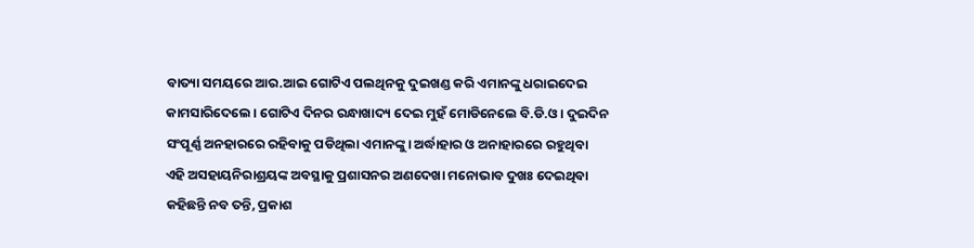ବାତ୍ୟା ସମୟରେ ଆର.ଆଇ ଗୋଟିଏ ପଲଥିନକୁ ଦୁଇଖଣ୍ଡ କରି ଏମାନଙ୍କୁ ଧରାଇଦେଇ କାମସାରିଦେଲେ। ଗୋଟିଏ ଦିନର ରନ୍ଧାଖାଦ୍ୟ ଦେଇ ମୁହଁ ମୋଡିନେଲେ ବି.ଡି.ଓ। ଦୁଇଦିନ ସଂପୂର୍ଣ୍ଣ ଅନହାରରେ ରହିବାକୁ ପଡିଥିଲା ଏମାନଙ୍କୁ। ଅର୍ଦ୍ଧାହାର ଓ ଅନାହାରରେ ରହୁଥିବା ଏହି ଅସହାୟନିରାଶ୍ରୟଙ୍କ ଅବସ୍ଥାକୁ ପ୍ରଶାସନର ଅଣଦେଖା ମନୋଭାବ ଦୁଖଃ ଦେଇଥିବା କହିଛନ୍ତି ନବ ତନ୍ତି, ପ୍ରକାଶ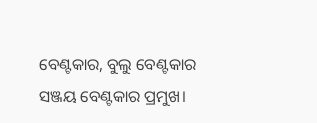ବେଣ୍ଟକାର, ବୁଲୁ ବେଣ୍ଟକାର ସଞ୍ଜୟ ବେଣ୍ଟକାର ପ୍ରମୁଖ।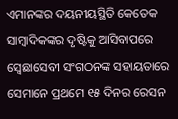ଏମାନଙ୍କର ଦୟନୀୟସ୍ଥିତି କେତେକ ସାମ୍ବାଦିକଙ୍କର ଦୃଷ୍ଟିକୁ ଆସିବାପରେ ସ୍ୱେଛାସେବୀ ସଂଗଠନଙ୍କ ସହାୟତାରେ ସେମାନେ ପ୍ରଥମେ ୧୫ ଦିନର ରେସନ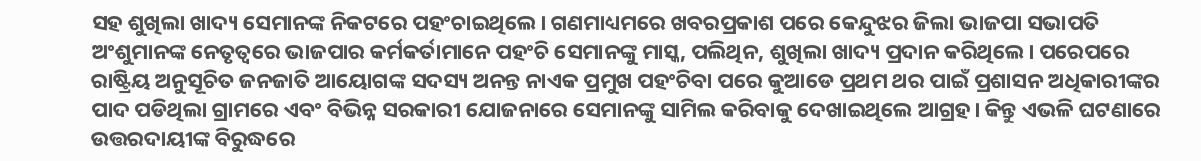ସହ ଶୁଖିଲା ଖାଦ୍ୟ ସେମାନଙ୍କ ନିକଟରେ ପହଂଚାଇଥିଲେ। ଗଣମାଧ୍ୟମରେ ଖବରପ୍ରକାଶ ପରେ କେନ୍ଦୁଝର ଜିଲା ଭାଜପା ସଭାପତି ଅଂଶୁମାନଙ୍କ ନେତୃତ୍ୱରେ ଭାଜପାର କର୍ମକର୍ତାମାନେ ପହଂଚି ସେମାନଙ୍କୁ ମାସ୍କ, ପଲିଥିନ, ଶୁଖିଲା ଖାଦ୍ୟ ପ୍ରଦାନ କରିଥିଲେ। ପରେପରେ ରାଷ୍ଟ୍ରିୟ ଅନୁସୂଚିତ ଜନଜାତି ଆୟୋଗଙ୍କ ସଦସ୍ୟ ଅନନ୍ତ ନାଏକ ପ୍ରମୁଖ ପହଂଚିବା ପରେ କୁଆଡେ ପ୍ରଥମ ଥର ପାଇଁ ପ୍ରଶାସନ ଅଧିକାରୀଙ୍କର ପାଦ ପଡିଥିଲା ଗ୍ରାମରେ ଏବଂ ବିଭିନ୍ନ ସରକାରୀ ଯୋଜନାରେ ସେମାନଙ୍କୁ ସାମିଲ କରିବାକୁ ଦେଖାଇଥିଲେ ଆଗ୍ରହ। କିନ୍ତୁ ଏଭଳି ଘଟଣାରେ ଉତ୍ତରଦାୟୀଙ୍କ ବିରୁଦ୍ଧରେ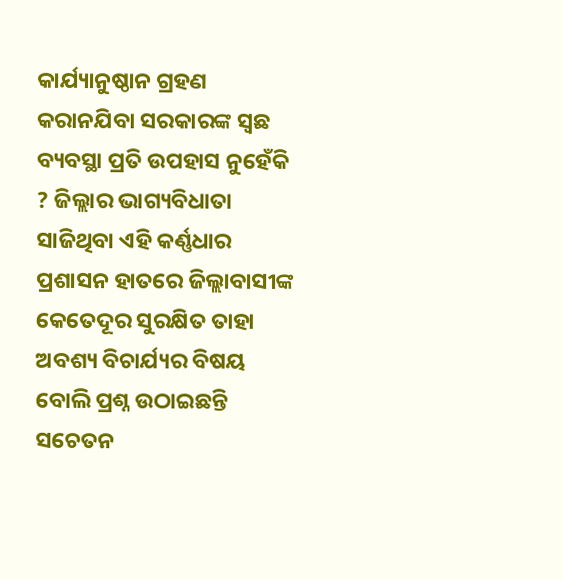କାର୍ଯ୍ୟାନୁଷ୍ଠାନ ଗ୍ରହଣ କରାନଯିବା ସରକାରଙ୍କ ସ୍ୱଛ ବ୍ୟବସ୍ଥା ପ୍ରତି ଉପହାସ ନୁହେଁକି ? ଜିଲ୍ଲାର ଭାଗ୍ୟବିଧାତା ସାଜିଥିବା ଏହି କର୍ଣ୍ଣଧାର ପ୍ରଶାସନ ହାତରେ ଜିଲ୍ଲାବାସୀଙ୍କ କେତେଦୂର ସୁରକ୍ଷିତ ତାହା ଅବଶ୍ୟ ବିଚାର୍ଯ୍ୟର ବିଷୟ ବୋଲି ପ୍ରଶ୍ନ ଉଠାଇଛନ୍ତି ସଚେତନ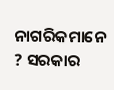ନାଗରିକମାନେ ? ସରକାର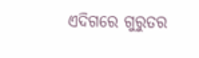ଏଦିଗରେ ଗୁରୁତର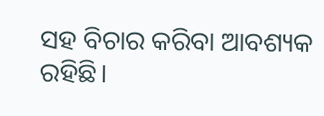ସହ ବିଚାର କରିବା ଆବଶ୍ୟକ ରହିଛି।